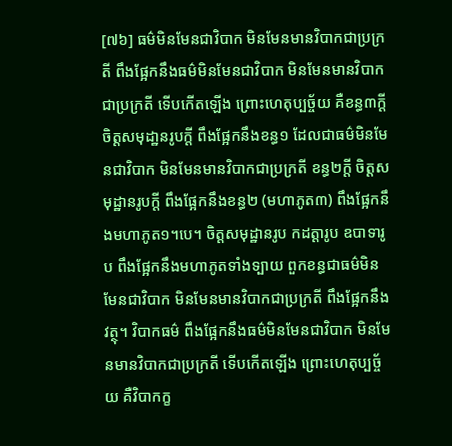[៧៦] ធម៌មិនមែនជាវិបាក មិនមែនមានវិបាកជាប្រក្រតី ពឹងផ្អែកនឹងធម៌មិនមែនជាវិបាក មិនមែនមានវិបាកជាប្រក្រតី ទើបកើតឡើង ព្រោះហេតុប្បច្ច័យ គឺខន្ធ៣ក្តី ចិត្តសមុដា្ឋនរូបក្តី ពឹងផ្អែកនឹងខន្ធ១ ដែលជាធម៌មិនមែនជាវិបាក មិនមែនមានវិបាកជាប្រក្រតី ខន្ធ២ក្តី ចិត្តសមុដ្ឋានរូបក្តី ពឹងផ្អែកនឹងខន្ធ២ (មហាភូត៣) ពឹងផ្អែកនឹងមហាភូត១។បេ។ ចិត្តសមុដ្ឋានរូប កដត្តារូប ឧបាទារូប ពឹងផ្អែកនឹងមហាភូតទាំងទ្បាយ ពួកខន្ធជាធម៌មិនមែនជាវិបាក មិនមែនមានវិបាកជាប្រក្រតី ពឹងផ្អែកនឹងវត្ថុ។ វិបាកធម៌ ពឹងផ្អែកនឹងធម៌មិនមែនជាវិបាក មិនមែនមានវិបាកជាប្រក្រតី ទើបកើតឡើង ព្រោះហេតុប្បច្ច័យ គឺវិបាកក្ខ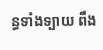ន្ធទាំងទ្បាយ ពឹង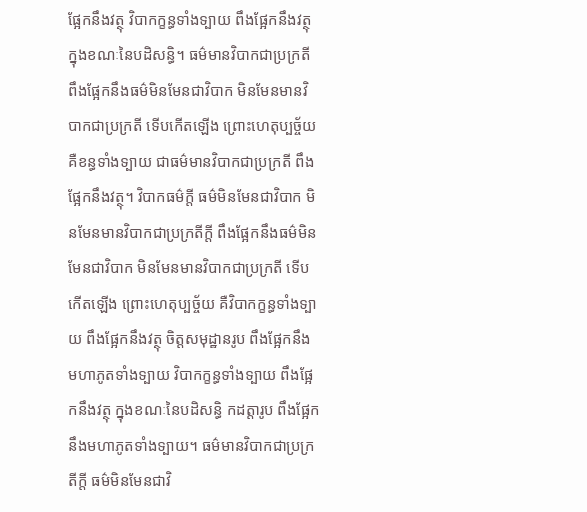ផ្អែកនឹងវត្ថុ វិបាកក្ខន្ធទាំងទ្បាយ ពឹងផ្អែកនឹងវត្ថុ ក្នុងខណៈនៃបដិសន្ធិ។ ធម៌មានវិបាកជាប្រក្រតី ពឹងផ្អែកនឹងធម៌មិនមែនជាវិបាក មិនមែនមានវិបាកជាប្រក្រតី ទើបកើតឡើង ព្រោះហេតុប្បច្ច័យ គឺខន្ធទាំងទ្បាយ ជាធម៌មានវិបាកជាប្រក្រតី ពឹងផ្អែកនឹងវត្ថុ។ វិបាកធម៌ក្តី ធម៌មិនមែនជាវិបាក មិនមែនមានវិបាកជាប្រក្រតីក្តី ពឹងផ្អែកនឹងធម៌មិនមែនជាវិបាក មិនមែនមានវិបាកជាប្រក្រតី ទើបកើតឡើង ព្រោះហេតុប្បច្ច័យ គឺវិបាកក្ខន្ធទាំងទ្បាយ ពឹងផ្អែកនឹងវត្ថុ ចិត្តសមុដ្ឋានរូប ពឹងផ្អែកនឹងមហាភូតទាំងទ្បាយ វិបាកក្ខន្ធទាំងទ្បាយ ពឹងផ្អែកនឹងវត្ថុ ក្នុងខណៈនៃបដិសន្ធិ កដត្តារូប ពឹងផ្អែកនឹងមហាភូតទាំងទ្បាយ។ ធម៌មានវិបាកជាប្រក្រតីក្តី ធម៌មិនមែនជាវិ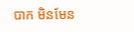បាក មិនមែន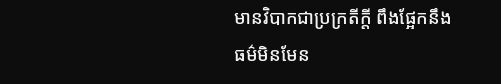មានវិបាកជាប្រក្រតីក្តី ពឹងផ្អែកនឹងធម៌មិនមែន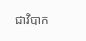ជាវិបាក